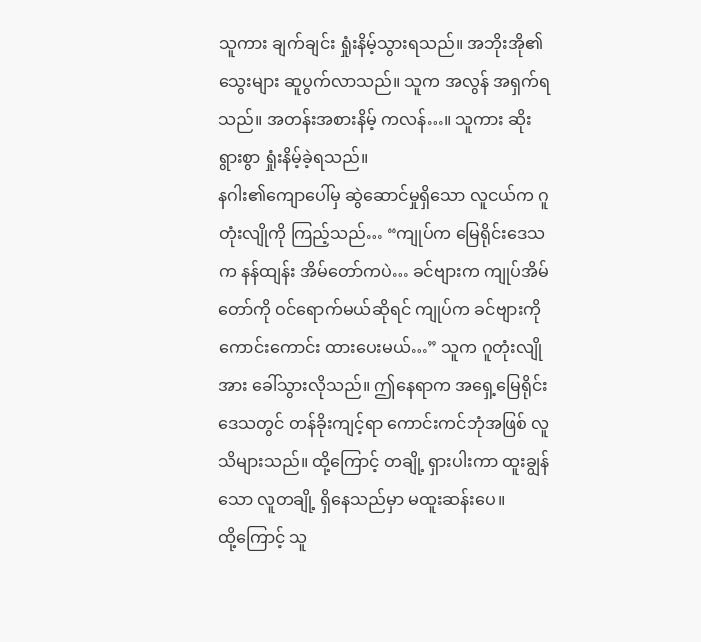သူကား ချက်ချင်း ရှုံးနိမ့်သွားရသည်။ အဘိုးအို၏ သွေးများ ဆူပွက်လာသည်။ သူက အလွန် အရှက်ရသည်။ အတန်းအစားနိမ့် ကလန်…။ သူကား ဆိုးရွားစွာ ရှုံးနိမ့်ခဲ့ရသည်။
နဂါး၏ကျောပေါ်မှ ဆွဲဆောင်မှုရှိသော လူငယ်က ဂူတုံးလျိုကို ကြည့်သည်… “ကျုပ်က မြေရိုင်းဒေသက နန်ထျန်း အိမ်တော်ကပဲ… ခင်ဗျားက ကျုပ်အိမ်တော်ကို ဝင်ရောက်မယ်ဆိုရင် ကျုပ်က ခင်ဗျားကို ကောင်းကောင်း ထားပေးမယ်…” သူက ဂူတုံးလျိုအား ခေါ်သွားလိုသည်။ ဤနေရာက အရှေ့မြေရိုင်း ဒေသတွင် တန်ခိုးကျင့်ရာ ကောင်းကင်ဘုံအဖြစ် လူသိများသည်။ ထို့ကြောင့် တချို့ ရှားပါးကာ ထူးချွန်သော လူတချို့ ရှိနေသည်မှာ မထူးဆန်းပေ။
ထို့ကြောင့် သူ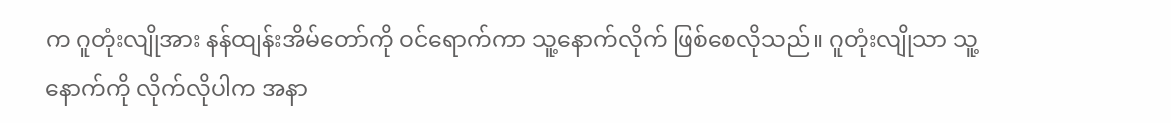က ဂူတုံးလျိုအား နန်ထျန်းအိမ်တော်ကို ဝင်ရောက်ကာ သူ့နောက်လိုက် ဖြစ်စေလိုသည်။ ဂူတုံးလျိုသာ သူ့နောက်ကို လိုက်လိုပါက အနာ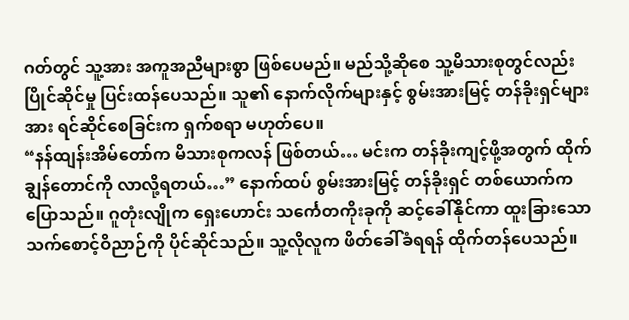ဂတ်တွင် သူ့အား အကူအညီများစွာ ဖြစ်ပေမည်။ မည်သို့ဆိုစေ သူ့မိသားစုတွင်လည်း ပြိုင်ဆိုင်မှု ပြင်းထန်ပေသည်။ သူ၏ နောက်လိုက်များနှင့် စွမ်းအားမြင့် တန်ခိုးရှင်များအား ရင်ဆိုင်စေခြင်းက ရှက်စရာ မဟုတ်ပေ။
“နန်ထျန်းအိမ်တော်က မိသားစုကလန် ဖြစ်တယ်… မင်းက တန်ခိုးကျင့်ဖို့အတွက် ထိုက်ချွန်တောင်ကို လာလို့ရတယ်…” နောက်ထပ် စွမ်းအားမြင့် တန်ခိုးရှင် တစ်ယောက်က ပြောသည်။ ဂူတုံးလျိုက ရှေးဟောင်း သင်္ကေတကိုးခုကို ဆင့်ခေါ်နိုင်ကာ ထူးခြားသော သက်စောင့်ဝိညာဉ်ကို ပိုင်ဆိုင်သည်။ သူ့လိုလူက ဖိတ်ခေါ်ခံရရန် ထိုက်တန်ပေသည်။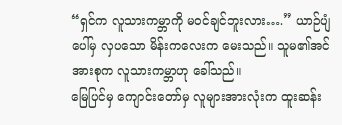“ရှင်က လူသားကမ္ဘာကို မဝင်ချင်ဘူးလား….” ယာဉ်ပျံပေါ်မှ လှပသော မိန်းကလေးက မေးသည်။ သူမ၏အင်အားစုက လူသားကမ္ဘာဟု ခေါ်သည်။
မြေပြင်မှ ကျောင်းတော်မှ လူများအားလုံးက ထူးဆန်း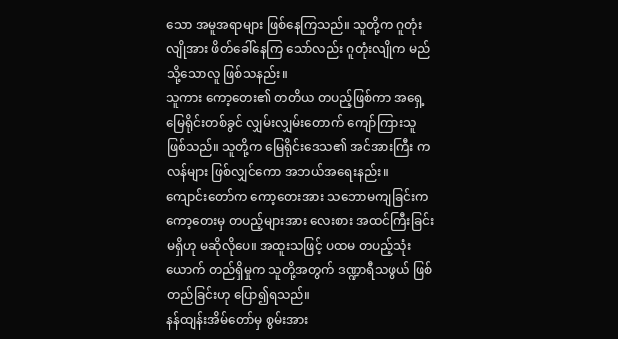သော အမူအရာများ ဖြစ်နေကြသည်။ သူတို့က ဂူတုံးလျိုအား ဖိတ်ခေါ်နေကြ သော်လည်း ဂူတုံးလျိုက မည်သို့သောလူ ဖြစ်သနည်း။
သူကား ကော့တေး၏ တတိယ တပည့်ဖြစ်ကာ အရှေ့မြေရိုင်းတစ်ခွင် လျှမ်းလျှမ်းတောက် ကျော်ကြားသူ ဖြစ်သည်။ သူတို့က မြေရိုင်းဒေသ၏ အင်အားကြီး ကလန်များ ဖြစ်လျှင်ကော အဘယ်အရေးနည်း။
ကျောင်းတော်က ကော့တေးအား သဘောမကျခြင်းက ကော့တေးမှ တပည့်များအား လေးစား အထင်ကြီးခြင်း မရှိဟု မဆိုလိုပေ။ အထူးသဖြင့် ပထမ တပည့်သုံးယောက် တည်ရှိမှုက သူတို့အတွက် ဒဏ္ဍာရီသဖွယ် ဖြစ်တည်ခြင်းဟု ပြော၍ရသည်။
နန်ထျန်းအိမ်တော်မှ စွမ်းအား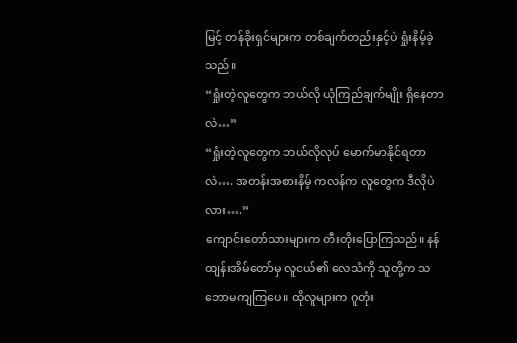မြင့် တန်ခိုးရှင်များက တစ်ချက်တည်းနှင့်ပဲ ရှုံးနိမ့်ခဲ့သည်။
“ရှုံးတဲ့လူတွေက ဘယ်လို ယုံကြည်ချက်မျိုး ရှိနေတာလဲ…”
“ရှုံးတဲ့လူတွေက ဘယ်လိုလုပ် မောက်မာနိုင်ရတာလဲ…. အတန်းအစားနိမ့် ကလန်က လူတွေက ဒီလိုပဲလား….”
ကျောင်းတော်သားများက တီးတိုးပြောကြသည်။ နန်ထျန်းအိမ်တော်မှ လူငယ်၏ လေသံကို သူတို့က သဘောမကျကြပေ။ ထိုလူများက ဂူတုံး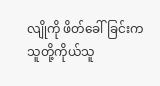လျိုကို ဖိတ်ခေါ်ခြင်းက သူတို့ကိုယ်သူ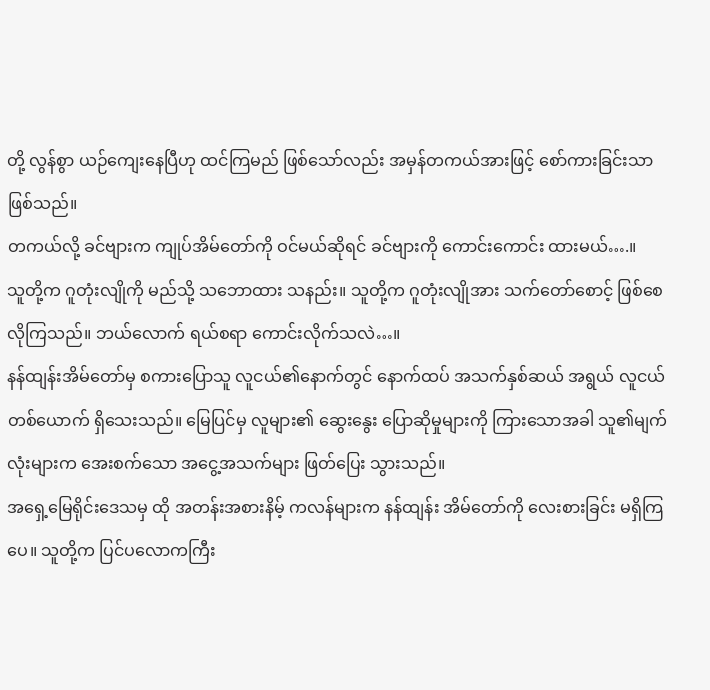တို့ လွန်စွာ ယဉ်ကျေးနေပြီဟု ထင်ကြမည် ဖြစ်သော်လည်း အမှန်တကယ်အားဖြင့် စော်ကားခြင်းသာ ဖြစ်သည်။
တကယ်လို့ ခင်ဗျားက ကျုပ်အိမ်တော်ကို ဝင်မယ်ဆိုရင် ခင်ဗျားကို ကောင်းကောင်း ထားမယ်….။
သူတို့က ဂူတုံးလျိုကို မည်သို့ သဘောထား သနည်း။ သူတို့က ဂူတုံးလျိုအား သက်တော်စောင့် ဖြစ်စေလိုကြသည်။ ဘယ်လောက် ရယ်စရာ ကောင်းလိုက်သလဲ…။
နန်ထျန်းအိမ်တော်မှ စကားပြောသူ လူငယ်၏နောက်တွင် နောက်ထပ် အသက်နှစ်ဆယ် အရွယ် လူငယ်တစ်ယောက် ရှိသေးသည်။ မြေပြင်မှ လူများ၏ ဆွေးနွေး ပြောဆိုမှုများကို ကြားသောအခါ သူ၏မျက်လုံးများက အေးစက်သော အငွေ့အသက်များ ဖြတ်ပြေး သွားသည်။
အရှေ့မြေရိုင်းဒေသမှ ထို အတန်းအစားနိမ့် ကလန်များက နန်ထျန်း အိမ်တော်ကို လေးစားခြင်း မရှိကြပေ။ သူတို့က ပြင်ပလောကကြီး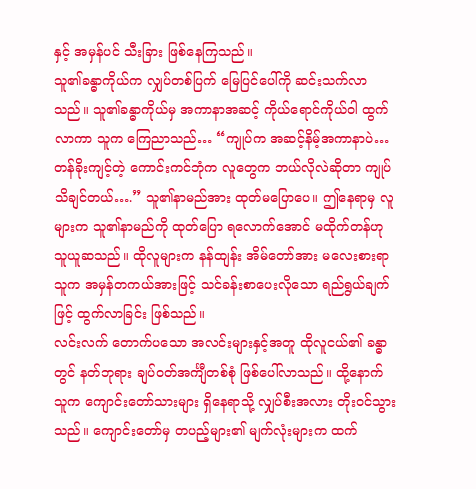နှင့် အမှန်ပင် သီးခြား ဖြစ်နေကြသည်။
သူ၏ခန္ဓာကိုယ်က လျှပ်တစ်ပြက် မြေပြင်ပေါ်ကို ဆင်းသက်လာသည်။ သူ၏ခန္ဓာကိုယ်မှ အကာနာအဆင့် ကိုယ်ရောင်ကိုယ်ဝါ ထွက်လာကာ သူက ကြေညာသည်… “ကျုပ်က အဆင့်နိမ့်အကာနာပဲ… တန်ခိုးကျင့်တဲ့ ကောင်းကင်ဘုံက လူတွေက ဘယ်လိုလဲဆိုတာ ကျုပ်သိချင်တယ်….” သူ၏နာမည်အား ထုတ်မပြောပေ။ ဤနေရာမှ လူများက သူ၏နာမည်ကို ထုတ်ပြော ရလောက်အောင် မထိုက်တန်ဟု သူယူဆသည်။ ထိုလူများက နန်ထျန်း အိမ်တော်အား မလေးစားရာ သူက အမှန်တကယ်အားဖြင့် သင်ခန်းစာပေးလိုသော ရည်ရွယ်ချက်ဖြင့် ထွက်လာခြင်း ဖြစ်သည်။
လင်းလက် တောက်ပသော အလင်းများနှင့်အတူ ထိုလူငယ်၏ ခန္ဓာတွင် နတ်ဘုရား ချပ်ဝတ်အင်္ကျီတစ်စုံ ဖြစ်ပေါ်လာသည်။ ထို့နောက် သူက ကျောင်းတော်သားများ ရှိနေရာသို့ လျှပ်စီးအလား တိုးဝင်သွားသည်။ ကျောင်းတော်မှ တပည့်များ၏ မျက်လုံးများက ထက်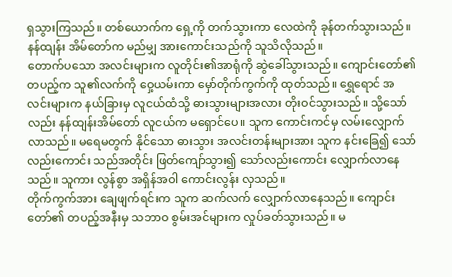ရှသွားကြသည်။ တစ်ယောက်က ရှေ့ကို တက်သွားကာ လေထဲကို ခုန်တက်သွားသည်။ နန်ထျန်း အိမ်တော်က မည်မျှ အားကောင်းသည်ကို သူသိလိုသည်။
တောက်ပသော အလင်းများက လူတိုင်း၏အာရုံကို ဆွဲခေါ်သွားသည်။ ကျောင်းတော်၏ တပည့်က သူ၏လက်ကို ဝှေ့ယမ်းကာ မှော်တိုက်ကွက်ကို ထုတ်သည်။ ရွှေရောင် အလင်းများက နယ်ခြားမှ လူငယ်ထံသို့ ဓားသွားများအလား တိုးဝင်သွားသည်။ သို့သော်လည်း နန်ထျန်းအိမ်တော် လူငယ်က မရှောင်ပေ။ သူက ကောင်းကင်မှ လမ်းလျှောက် လာသည်။ မရေမတွက် နိုင်သော ဓားသွား အလင်းတန်းများအား သူက နင်းခြေ၍ သော်လည်းကောင်း သည်အတိုင်း ဖြတ်ကျော်သွား၍ သော်လည်းကောင်း လျှောက်လာနေသည်။ သူကား လွန်စွာ အရှိန်အဝါ ကောင်းလွန်း လှသည်။
တိုက်ကွက်အား ချေဖျက်ရင်းက သူက ဆက်လက် လျှောက်လာနေသည်။ ကျောင်းတော်၏ တပည့်အနီးမှ သဘာဝ စွမ်းအင်များက လှုပ်ခတ်သွားသည်။ မ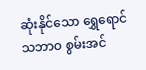ဆုံးနိုင်သော ရွှေရောင် သဘာဝ စွမ်းအင်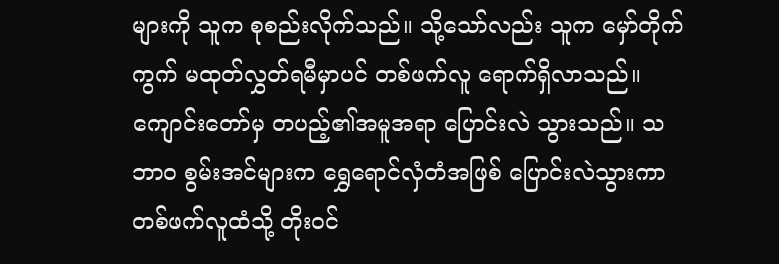များကို သူက စုစည်းလိုက်သည်။ သို့သော်လည်း သူက မှော်တိုက်ကွက် မထုတ်လွှတ်ရမီမှာပင် တစ်ဖက်လူ ရောက်ရှိလာသည်။ ကျောင်းတော်မှ တပည့်၏အမူအရာ ပြောင်းလဲ သွားသည်။ သဘာဝ စွမ်းအင်များက ရွှေရောင်လှံတံအဖြစ် ပြောင်းလဲသွားကာ တစ်ဖက်လူထံသို့ တိုးဝင်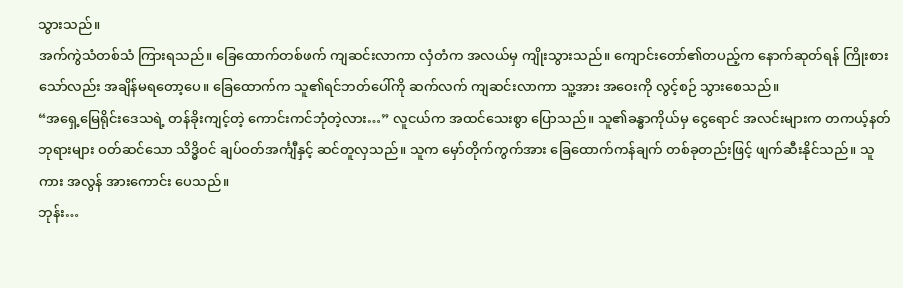သွားသည်။
အက်ကွဲသံတစ်သံ ကြားရသည်။ ခြေထောက်တစ်ဖက် ကျဆင်းလာကာ လှံတံက အလယ်မှ ကျိုးသွားသည်။ ကျောင်းတော်၏တပည့်က နောက်ဆုတ်ရန် ကြိုးစားသော်လည်း အချိန်မရတော့ပေ။ ခြေထောက်က သူ၏ရင်ဘတ်ပေါ်ကို ဆက်လက် ကျဆင်းလာကာ သူ့အား အဝေးကို လွင့်စဉ် သွားစေသည်။
“အရှေ့မြေရိုင်းဒေသရဲ့ တန်ခိုးကျင့်တဲ့ ကောင်းကင်ဘုံတဲ့လား…” လူငယ်က အထင်သေးစွာ ပြောသည်။ သူ၏ခန္ဓာကိုယ်မှ ငွေရောင် အလင်းများက တကယ့်နတ်ဘုရားများ ဝတ်ဆင်သော သိဒ္ဓိဝင် ချပ်ဝတ်အင်္ကျီနှင့် ဆင်တူလှသည်။ သူက မှော်တိုက်ကွက်အား ခြေထောက်ကန်ချက် တစ်ခုတည်းဖြင့် ဖျက်ဆီးနိုင်သည်။ သူကား အလွန် အားကောင်း ပေသည်။
ဘုန်း…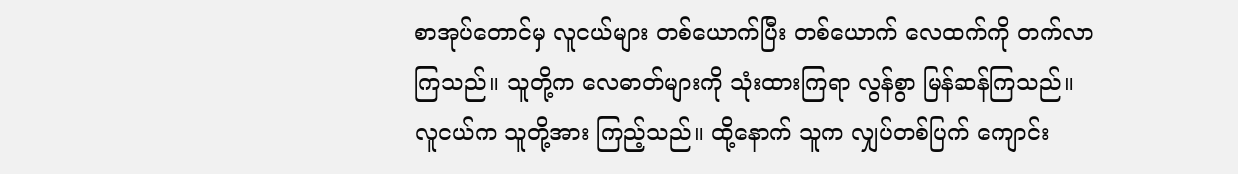စာအုပ်တောင်မှ လူငယ်များ တစ်ယောက်ပြီး တစ်ယောက် လေထက်ကို တက်လာကြသည်။ သူတို့က လေဓာတ်များကို သုံးထားကြရာ လွန်စွာ မြန်ဆန်ကြသည်။
လူငယ်က သူတို့အား ကြည့်သည်။ ထို့နောက် သူက လျှပ်တစ်ပြက် ကျောင်း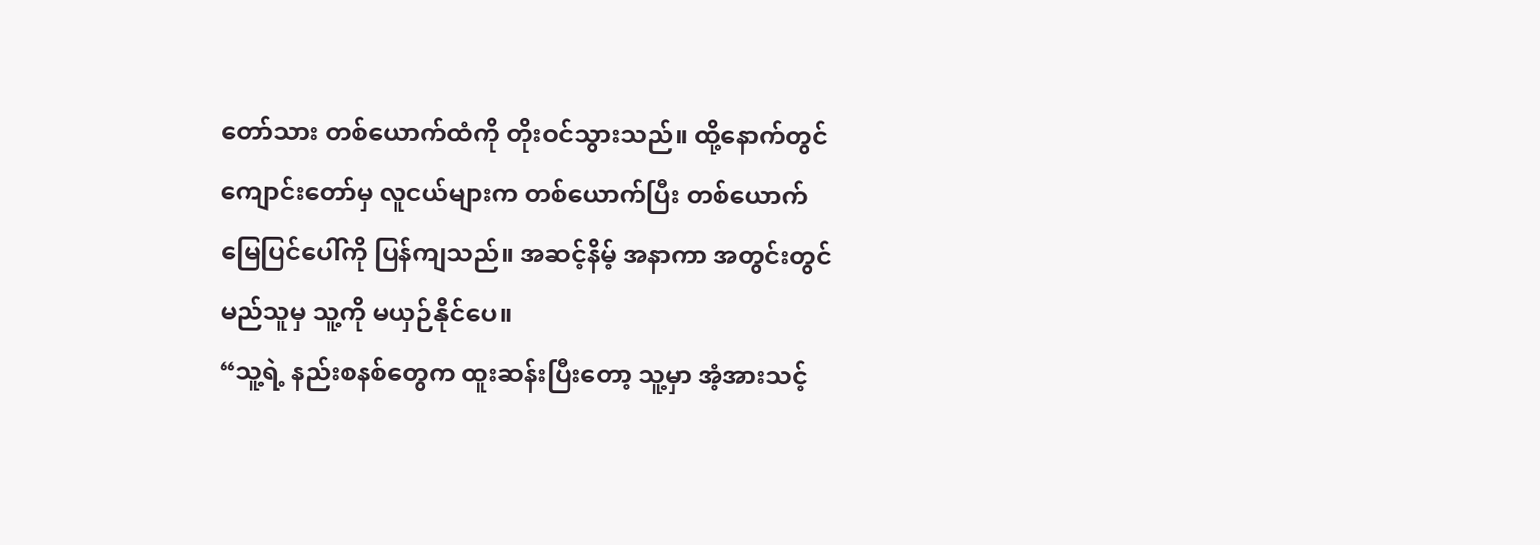တော်သား တစ်ယောက်ထံကို တိုးဝင်သွားသည်။ ထို့နောက်တွင် ကျောင်းတော်မှ လူငယ်များက တစ်ယောက်ပြီး တစ်ယောက် မြေပြင်ပေါ်ကို ပြန်ကျသည်။ အဆင့်နိမ့် အနာကာ အတွင်းတွင် မည်သူမှ သူ့ကို မယှဉ်နိုင်ပေ။
“သူ့ရဲ့ နည်းစနစ်တွေက ထူးဆန်းပြီးတော့ သူ့မှာ အံ့အားသင့်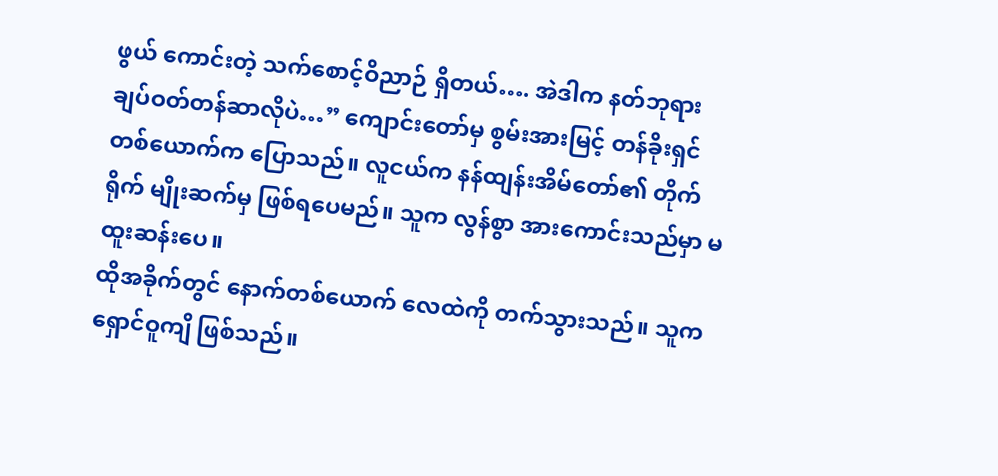ဖွယ် ကောင်းတဲ့ သက်စောင့်ဝိညာဉ် ရှိတယ်…. အဲဒါက နတ်ဘုရား ချပ်ဝတ်တန်ဆာလိုပဲ…” ကျောင်းတော်မှ စွမ်းအားမြင့် တန်ခိုးရှင် တစ်ယောက်က ပြောသည်။ လူငယ်က နန်ထျန်းအိမ်တော်၏ တိုက်ရိုက် မျိုးဆက်မှ ဖြစ်ရပေမည်။ သူက လွန်စွာ အားကောင်းသည်မှာ မထူးဆန်းပေ။
ထိုအခိုက်တွင် နောက်တစ်ယောက် လေထဲကို တက်သွားသည်။ သူက ရှောင်ဝူကျိ ဖြစ်သည်။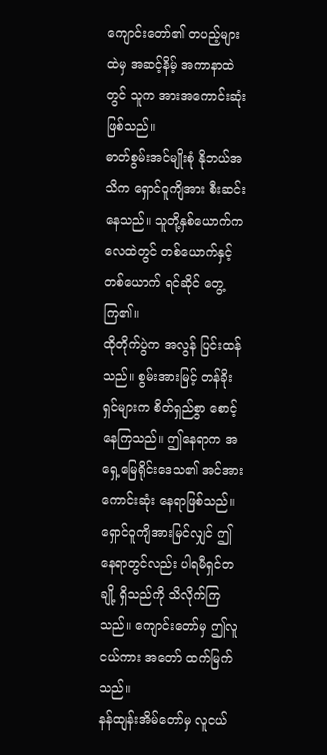ကျောင်းတော်၏ တပည့်များထဲမှ အဆင့်နိမ့် အကာနာထဲတွင် သူက အားအကောင်းဆုံး ဖြစ်သည်။
ဓာတ်စွမ်းအင်မျိုးစုံ နိုဘယ်အသိက ရှောင်ဝူကျိအား စီးဆင်းနေသည်။ သူတို့နှစ်ယောက်က လေထဲတွင် တစ်ယောက်နှင့် တစ်ယောက် ရင်ဆိုင် တွေ့ကြ၏။
ထိုတိုက်ပွဲက အလွန် ပြင်းထန်သည်။ စွမ်းအားမြင့် တန်ခိုးရှင်များက စိတ်ရှည်စွာ စောင့်နေကြသည်။ ဤနေရာက အရှေ့မြေရိုင်းဒေသ၏ အင်အားကောင်းဆုံး နေရာဖြစ်သည်။ ရှောင်ဝူကျိအားမြင်လျှင် ဤနေရာတွင်လည်း ပါရမီရှင်တချို့ ရှိသည်ကို သိလိုက်ကြသည်။ ကျောင်းတော်မှ ဤလူငယ်ကား အတော် ထက်မြက်သည်။
နန်ထျန်းအိမ်တော်မှ လူငယ်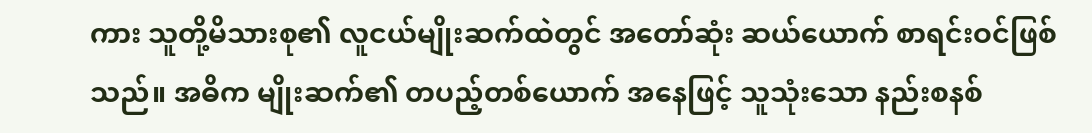ကား သူတို့မိသားစု၏ လူငယ်မျိုးဆက်ထဲတွင် အတော်ဆုံး ဆယ်ယောက် စာရင်းဝင်ဖြစ်သည်။ အဓိက မျိုးဆက်၏ တပည့်တစ်ယောက် အနေဖြင့် သူသုံးသော နည်းစနစ်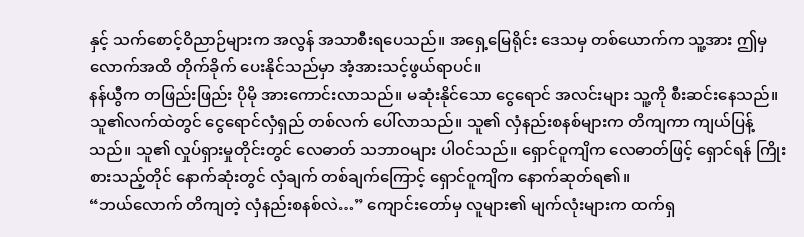နှင့် သက်စောင့်ဝိညာဉ်များက အလွန် အသာစီးရပေသည်။ အရှေ့မြေရိုင်း ဒေသမှ တစ်ယောက်က သူ့အား ဤမှလောက်အထိ တိုက်ခိုက် ပေးနိုင်သည်မှာ အံ့အားသင့်ဖွယ်ရာပင်။
နန်ယွီက တဖြည်းဖြည်း ပိုမို အားကောင်းလာသည်။ မဆုံးနိုင်သော ငွေရောင် အလင်းများ သူ့ကို စီးဆင်းနေသည်။ သူ၏လက်ထဲတွင် ငွေရောင်လှံရှည် တစ်လက် ပေါ်လာသည်။ သူ၏ လှံနည်းစနစ်များက တိကျကာ ကျယ်ပြန့်သည်။ သူ၏ လှုပ်ရှားမှုတိုင်းတွင် လေဓာတ် သဘာဝများ ပါဝင်သည်။ ရှောင်ဝူကျိက လေဓာတ်ဖြင့် ရှောင်ရန် ကြိုးစားသည့်တိုင် နောက်ဆုံးတွင် လှံချက် တစ်ချက်ကြောင့် ရှောင်ဝူကျိက နောက်ဆုတ်ရ၏။
“ဘယ်လောက် တိကျတဲ့ လှံနည်းစနစ်လဲ…” ကျောင်းတော်မှ လူများ၏ မျက်လုံးများက ထက်ရှ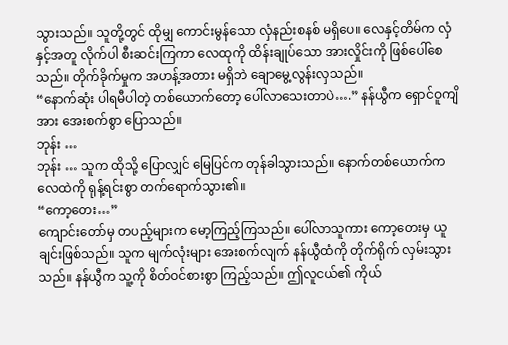သွားသည်။ သူတို့တွင် ထိုမျှ ကောင်းမွန်သော လှံနည်းစနစ် မရှိပေ။ လေနှင့်တိမ်က လှံနှင့်အတူ လိုက်ပါ စီးဆင်းကြကာ လေထုကို ထိန်းချုပ်သော အားလှိုင်းကို ဖြစ်ပေါ်စေသည်။ တိုက်ခိုက်မှုက အဟန့်အတား မရှိဘဲ ချောမွေ့လွန်းလှသည်။
“နောက်ဆုံး ပါရမီပါတဲ့ တစ်ယောက်တော့ ပေါ်လာသေးတာပဲ….” နန်ယွီက ရှောင်ဝူကျိအား အေးစက်စွာ ပြောသည်။
ဘုန်း …
ဘုန်း … သူက ထိုသို့ ပြောလျှင် မြေပြင်က တုန်ခါသွားသည်။ နောက်တစ်ယောက်က လေထဲကို ရုန့်ရင်းစွာ တက်ရောက်သွား၏။
“ကော့တေး…”
ကျောင်းတော်မှ တပည့်များက မော့ကြည့်ကြသည်။ ပေါ်လာသူကား ကော့တေးမှ ယူချင်းဖြစ်သည်။ သူက မျက်လုံးများ အေးစက်လျက် နန်ယွီထံကို တိုက်ရိုက် လှမ်းသွားသည်။ နန်ယွီက သူ့ကို စိတ်ဝင်စားစွာ ကြည့်သည်။ ဤလူငယ်၏ ကိုယ်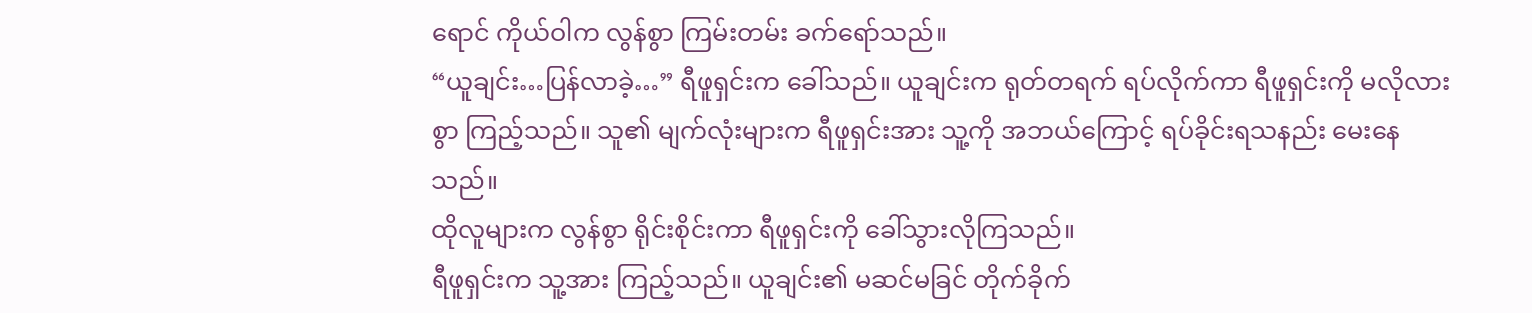ရောင် ကိုယ်ဝါက လွန်စွာ ကြမ်းတမ်း ခက်ရော်သည်။
“ယူချင်း…ပြန်လာခဲ့…” ရီဖူရှင်းက ခေါ်သည်။ ယူချင်းက ရုတ်တရက် ရပ်လိုက်ကာ ရီဖူရှင်းကို မလိုလားစွာ ကြည့်သည်။ သူ၏ မျက်လုံးများက ရီဖူရှင်းအား သူ့ကို အဘယ်ကြောင့် ရပ်ခိုင်းရသနည်း မေးနေသည်။
ထိုလူများက လွန်စွာ ရိုင်းစိုင်းကာ ရီဖူရှင်းကို ခေါ်သွားလိုကြသည်။
ရီဖူရှင်းက သူ့အား ကြည့်သည်။ ယူချင်း၏ မဆင်မခြင် တိုက်ခိုက်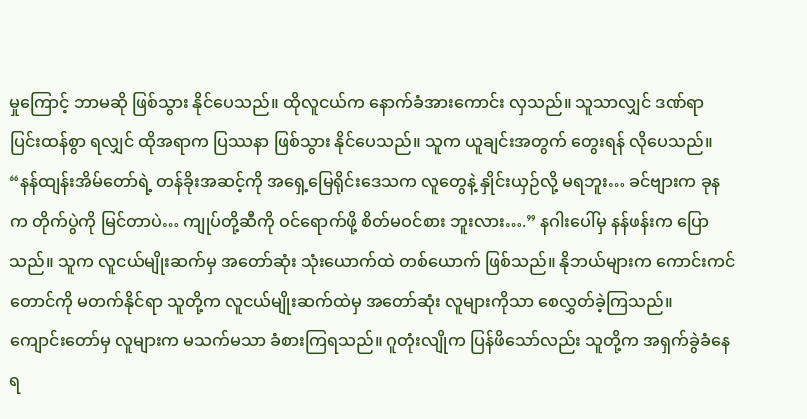မှုကြောင့် ဘာမဆို ဖြစ်သွား နိုင်ပေသည်။ ထိုလူငယ်က နောက်ခံအားကောင်း လှသည်။ သူသာလျှင် ဒဏ်ရာ ပြင်းထန်စွာ ရလျှင် ထိုအရာက ပြဿနာ ဖြစ်သွား နိုင်ပေသည်။ သူက ယူချင်းအတွက် တွေးရန် လိုပေသည်။
“နန်ထျန်းအိမ်တော်ရဲ့ တန်ခိုးအဆင့်ကို အရှေ့မြေရိုင်းဒေသက လူတွေနဲ့ နှိုင်းယှဉ်လို့ မရဘူး… ခင်ဗျားက ခုနက တိုက်ပွဲကို မြင်တာပဲ… ကျုပ်တို့ဆီကို ဝင်ရောက်ဖို့ စိတ်မဝင်စား ဘူးလား….” နဂါးပေါ်မှ နန်ဖန်းက ပြောသည်။ သူက လူငယ်မျိုးဆက်မှ အတော်ဆုံး သုံးယောက်ထဲ တစ်ယောက် ဖြစ်သည်။ နိုဘယ်များက ကောင်းကင် တောင်ကို မတက်နိုင်ရာ သူတို့က လူငယ်မျိုးဆက်ထဲမှ အတော်ဆုံး လူများကိုသာ စေလွှတ်ခဲ့ကြသည်။
ကျောင်းတော်မှ လူများက မသက်မသာ ခံစားကြရသည်။ ဂူတုံးလျိုက ပြန်ဖိသော်လည်း သူတို့က အရှက်ခွဲခံနေရ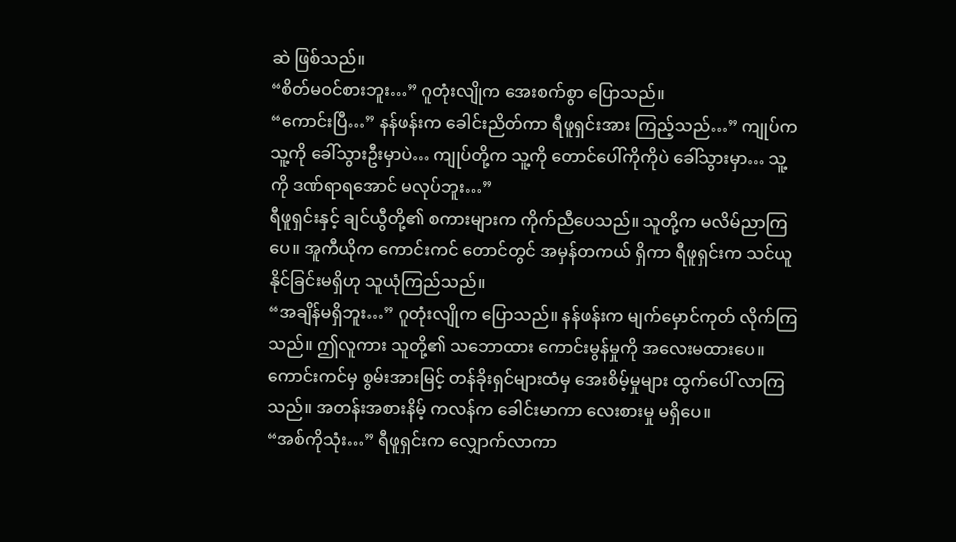ဆဲ ဖြစ်သည်။
“စိတ်မဝင်စားဘူး…” ဂူတုံးလျိုက အေးစက်စွာ ပြောသည်။
“ကောင်းပြီ…” နန်ဖန်းက ခေါင်းညိတ်ကာ ရီဖူရှင်းအား ကြည့်သည်…” ကျုပ်က သူ့ကို ခေါ်သွားဦးမှာပဲ… ကျုပ်တို့က သူ့ကို တောင်ပေါ်ကိုကိုပဲ ခေါ်သွားမှာ… သူ့ကို ဒဏ်ရာရအောင် မလုပ်ဘူး…”
ရီဖူရှင်းနှင့် ချင်ယွီတို့၏ စကားများက ကိုက်ညီပေသည်။ သူတို့က မလိမ်ညာကြပေ။ အူကီယိုက ကောင်းကင် တောင်တွင် အမှန်တကယ် ရှိကာ ရီဖူရှင်းက သင်ယူနိုင်ခြင်းမရှိဟု သူယုံကြည်သည်။
“အချိန်မရှိဘူး…” ဂူတုံးလျိုက ပြောသည်။ နန်ဖန်းက မျက်မှောင်ကုတ် လိုက်ကြသည်။ ဤလူကား သူတို့၏ သဘောထား ကောင်းမွန်မှုကို အလေးမထားပေ။
ကောင်းကင်မှ စွမ်းအားမြင့် တန်ခိုးရှင်များထံမှ အေးစိမ့်မှုများ ထွက်ပေါ် လာကြသည်။ အတန်းအစားနိမ့် ကလန်က ခေါင်းမာကာ လေးစားမှု မရှိပေ။
“အစ်ကိုသုံး…” ရီဖူရှင်းက လျှောက်လာကာ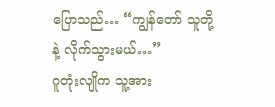ပြောသည်… “ကျွန်တော် သူတို့နဲ့ လိုက်သွားမယ်…”
ဂူတုံးလျိုက သူ့အား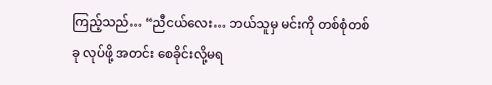ကြည့်သည်… “ညီငယ်လေး… ဘယ်သူမှ မင်းကို တစ်စုံတစ်ခု လုပ်ဖို့ အတင်း စေခိုင်းလို့မရ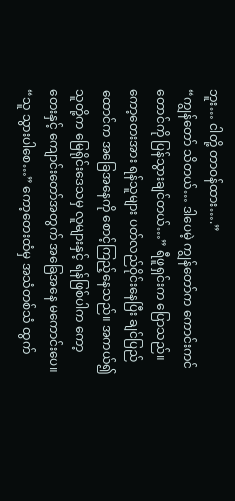ဘူး… ငါတို့ တာဝန်ထား….”
“ကျွန်တော် သိတယ်… ဒါပေမဲ့ ကျွန်တော်က ကောင်းကင်တောင်ကို ပြန်သွားချင်တယ်…” ရီဖူရှင်းက ပြောသည်။ ကော့တေးအား ရန်သူများ ပတ်လည်ဝိုင်းနေပြီး ချင်ပြည်ထောင်က အခြေအနေကို စောင့်ကြည့်နေသည်။ အကယ်၍ သူတို့က မြေရိုင်းဒေသမှ လူများနှင့် ရန်ဖြစ်ပါက ကော့တေးနှင့် ကျောင်းတော်အတွက် အခြေအနေ မကောင်းပေ။
“သူ သွားပါစေ…” ကော့တေးထံမှ အသံတစ်သံ ထွက်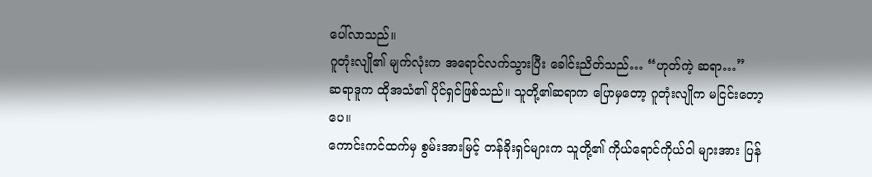ပေါ်လာသည်။
ဂူတုံးလျို၏ မျက်လုံးက အရောင်လက်သွားပြီး ခေါင်းညိတ်သည်… “ဟုတ်ကဲ့ ဆရာ…”
ဆရာဒူက ထိုအသံ၏ ပိုင်ရှင်ဖြစ်သည်။ သူတို့၏ဆရာက ပြောမှတော့ ဂူတုံးလျိုက မငြင်းတော့ပေ။
ကောင်းကင်ထက်မှ စွမ်းအားမြင့် တန်ခိုးရှင်များက သူတို့၏ ကိုယ်ရောင်ကိုယ်ဝါ များအား ပြန်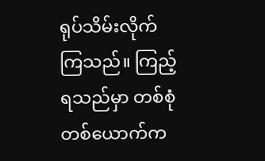ရုပ်သိမ်းလိုက် ကြသည်။ ကြည့်ရသည်မှာ တစ်စုံတစ်ယောက်က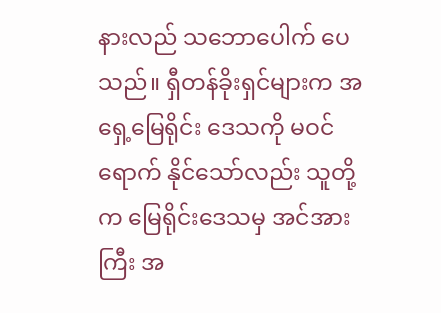နားလည် သဘောပေါက် ပေသည်။ ရှီတန်ခိုးရှင်များက အရှေ့မြေရိုင်း ဒေသကို မဝင်ရောက် နိုင်သော်လည်း သူတို့က မြေရိုင်းဒေသမှ အင်အားကြီး အ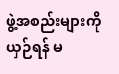ဖွဲ့အစည်းများကို ယှဉ်ရန် မ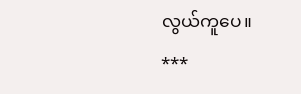လွယ်ကူပေ။
***